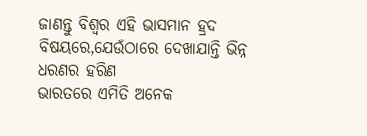ଜାଣନ୍ତୁ ବିଶ୍ୱର ଏହି ଭାସମାନ ହ୍ରଦ ବିଷୟରେ,ଯେଉଁଠାରେ ଦେଖାଯାନ୍ତି ଭିନ୍ନ ଧରଣର ହରିଣ
ଭାରତରେ ଏମିତି ଅନେକ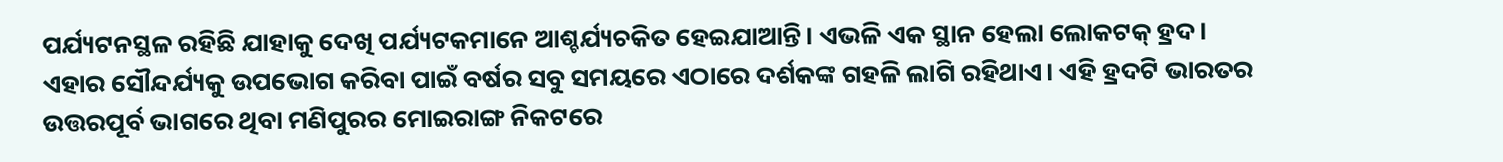ପର୍ଯ୍ୟଟନସ୍ଥଳ ରହିଛି ଯାହାକୁ ଦେଖି ପର୍ଯ୍ୟଟକମାନେ ଆଶ୍ଚର୍ଯ୍ୟଚକିତ ହେଇଯାଆନ୍ତି। ଏଭଳି ଏକ ସ୍ଥାନ ହେଲା ଲୋକଟକ୍ ହ୍ରଦ। ଏହାର ସୌନ୍ଦର୍ଯ୍ୟକୁ ଉପଭୋଗ କରିବା ପାଇଁ ବର୍ଷର ସବୁ ସମୟରେ ଏଠାରେ ଦର୍ଶକଙ୍କ ଗହଳି ଲାଗି ରହିଥାଏ। ଏହି ହ୍ରଦଟି ଭାରତର ଉତ୍ତରପୂର୍ବ ଭାଗରେ ଥିବା ମଣିପୁରର ମୋଇରାଙ୍ଗ ନିକଟରେ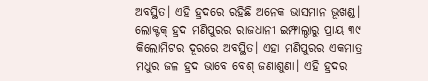ଅବସ୍ଥିତ। ଏହି ହ୍ରଦରେ ରହିଛି ଅନେକ ଭାସମାନ ଭୂଖଣ୍ଡ।
ଲୋକ୍ଟକ୍ ହ୍ରଦ ମଣିପୁରର ରାଜଧାନୀ ଇମ୍ଫାଲ୍ଠାରୁ ପ୍ରାୟ ୩୯ କିଲୋମିଟର ଦୂରରେ ଅବସ୍ଥିତ। ଏହା ମଣିପୁରର ଏକମାତ୍ର ମଧୁର ଜଳ ହ୍ରଦ ଭାବେ ବେଶ୍ ଜଣାଶୁଣା। ଏହି ହ୍ରଦର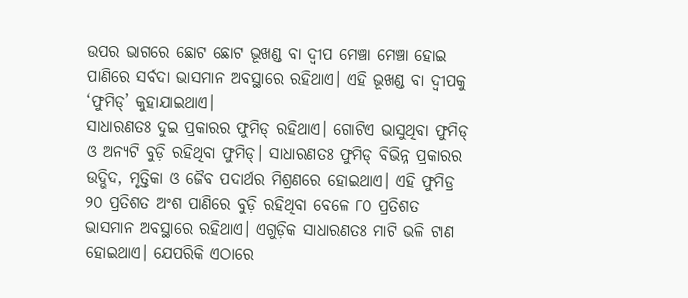ଉପର ଭାଗରେ ଛୋଟ ଛୋଟ ଭୂଖଣ୍ଡ ବା ଦ୍ୱୀପ ମେଞ୍ଚା ମେଞ୍ଚା ହୋଇ ପାଣିରେ ସର୍ବଦା ଭାସମାନ ଅବସ୍ଥାରେ ରହିଥାଏ। ଏହି ଭୂଖଣ୍ଡ ବା ଦ୍ୱୀପକୁ ‘ଫୁମିଡ୍’ କୁହାଯାଇଥାଏ।
ସାଧାରଣତଃ ଦୁଇ ପ୍ରକାରର ଫୁମିଡ୍ ରହିଥାଏ। ଗୋଟିଏ ଭାସୁଥିବା ଫୁମିଡ୍ ଓ ଅନ୍ୟଟି ବୁଡ଼ି ରହିଥିବା ଫୁମିଡ୍। ସାଧାରଣତଃ ଫୁମିଡ୍ ବିଭିନ୍ନ ପ୍ରକାରର ଉଦ୍ଭିଦ, ମୃତ୍ତିକା ଓ ଜୈବ ପଦାର୍ଥର ମିଶ୍ରଣରେ ହୋଇଥାଏ। ଏହି ଫୁମିଡ୍ର ୨୦ ପ୍ରତିଶତ ଅଂଶ ପାଣିରେ ବୁଡ଼ି ରହିଥିବା ବେଳେ ୮୦ ପ୍ରତିଶତ ଭାସମାନ ଅବସ୍ଥାରେ ରହିଥାଏ। ଏଗୁଡ଼ିକ ସାଧାରଣତଃ ମାଟି ଭଳି ଟାଣ ହୋଇଥାଏ। ଯେପରିକି ଏଠାରେ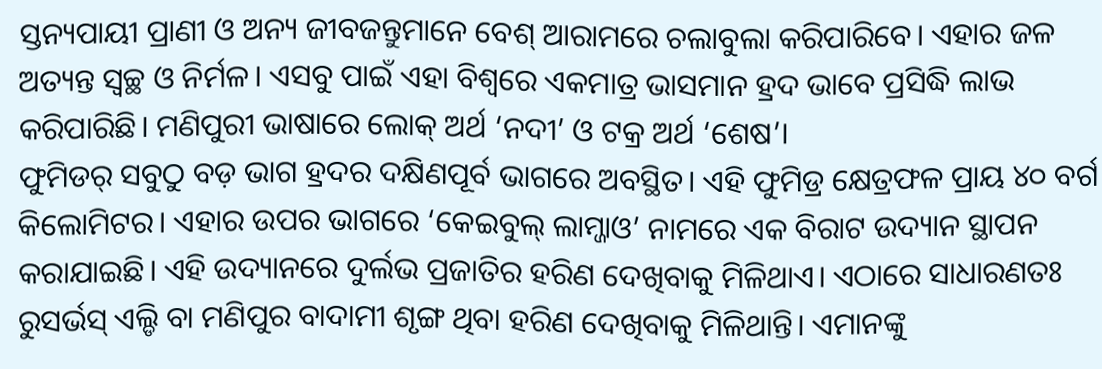ସ୍ତନ୍ୟପାୟୀ ପ୍ରାଣୀ ଓ ଅନ୍ୟ ଜୀବଜନ୍ତୁମାନେ ବେଶ୍ ଆରାମରେ ଚଲାବୁଲା କରିପାରିବେ। ଏହାର ଜଳ ଅତ୍ୟନ୍ତ ସ୍ୱଚ୍ଛ ଓ ନିର୍ମଳ। ଏସବୁ ପାଇଁ ଏହା ବିଶ୍ୱରେ ଏକମାତ୍ର ଭାସମାନ ହ୍ରଦ ଭାବେ ପ୍ରସିଦ୍ଧି ଲାଭ କରିପାରିଛି। ମଣିପୁରୀ ଭାଷାରେ ଲୋକ୍ ଅର୍ଥ ‘ନଦୀ’ ଓ ଟକ୍ର ଅର୍ଥ ‘ଶେଷ’।
ଫୁମିଡର୍ ସବୁଠୁ ବଡ଼ ଭାଗ ହ୍ରଦର ଦକ୍ଷିଣପୂର୍ବ ଭାଗରେ ଅବସ୍ଥିତ। ଏହି ଫୁମିଡ୍ର କ୍ଷେତ୍ରଫଳ ପ୍ରାୟ ୪୦ ବର୍ଗ କିଲୋମିଟର। ଏହାର ଉପର ଭାଗରେ ‘କେଇବୁଲ୍ ଲାମ୍ଜାଓ’ ନାମରେ ଏକ ବିରାଟ ଉଦ୍ୟାନ ସ୍ଥାପନ କରାଯାଇଛି। ଏହି ଉଦ୍ୟାନରେ ଦୁର୍ଲଭ ପ୍ରଜାତିର ହରିଣ ଦେଖିବାକୁ ମିଳିଥାଏ। ଏଠାରେ ସାଧାରଣତଃ ରୁସର୍ଭସ୍ ଏଲ୍ଡି ବା ମଣିପୁର ବାଦାମୀ ଶୃଙ୍ଗ ଥିବା ହରିଣ ଦେଖିବାକୁ ମିଳିଥାନ୍ତି। ଏମାନଙ୍କୁ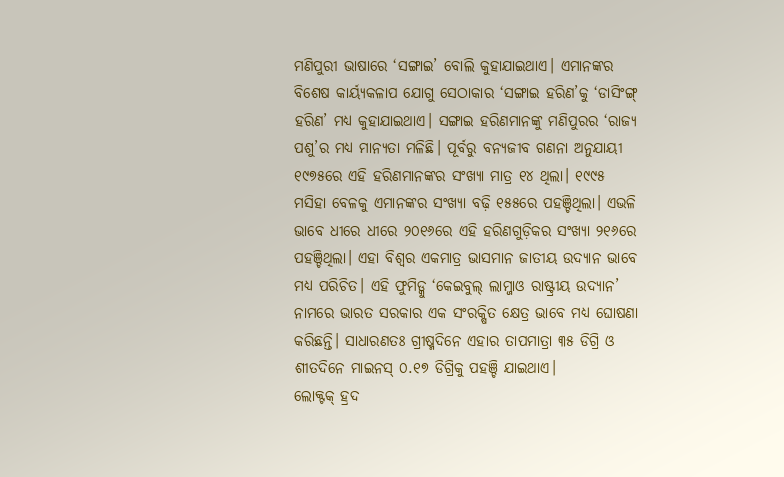ମଣିପୁରୀ ଭାଷାରେ ‘ସଙ୍ଗାଇ’ ବୋଲି କୁହାଯାଇଥାଏ। ଏମାନଙ୍କର ବିଶେଷ କାର୍ୟ୍ୟକଳାପ ଯୋଗୁ ସେଠାକାର ‘ସଙ୍ଗାଇ ହରିଣ’କୁ ‘ଡାସିଂଙ୍ଗ୍ ହରିଣ’ ମଧ୍ୟ କୁହାଯାଇଥାଏ। ସଙ୍ଗାଇ ହରିଣମାନଙ୍କୁ ମଣିପୁରର ‘ରାଜ୍ୟ ପଶୁ’ର ମଧ୍ୟ ମାନ୍ୟତା ମଳିଛି। ପୂର୍ବରୁ ବନ୍ୟଜୀବ ଗଣନା ଅନୁଯାୟୀ ୧୯୭୫ରେ ଏହି ହରିଣମାନଙ୍କର ସଂଖ୍ୟା ମାତ୍ର ୧୪ ଥିଲା। ୧୯୯୫ ମସିହା ବେଳକୁ ଏମାନଙ୍କର ସଂଖ୍ୟା ବଢ଼ି ୧୫୫ରେ ପହଞ୍ଚିଥିଲା। ଏଭଳି ଭାବେ ଧୀରେ ଧୀରେ ୨୦୧୬ରେ ଏହି ହରିଣଗୁଡ଼ିକର ସଂଖ୍ୟା ୨୧୬ରେ ପହଞ୍ଚିଥିଲା। ଏହା ବିଶ୍ୱର ଏକମାତ୍ର ଭାସମାନ ଜାତୀୟ ଉଦ୍ୟାନ ଭାବେ ମଧ୍ୟ ପରିଚିତ। ଏହି ଫୁମିଡ୍କୁ ‘କେଇବୁଲ୍ ଲାମ୍ଜାଓ ରାଷ୍ଟ୍ରୀୟ ଉଦ୍ୟାନ’ ନାମରେ ଭାରତ ସରକାର ଏକ ସଂରକ୍ଷିତ କ୍ଷେତ୍ର ଭାବେ ମଧ୍ୟ ଘୋଷଣା କରିଛନ୍ତି। ସାଧାରଣତଃ ଗ୍ରୀଷ୍ମଦିନେ ଏହାର ତାପମାତ୍ରା ୩୫ ଡିଗ୍ରି ଓ ଶୀତଦିନେ ମାଇନସ୍ ୦.୧୭ ଡିଗ୍ରିକୁ ପହଞ୍ଚି ଯାଇଥାଏ।
ଲୋକ୍ଟକ୍ ହ୍ରଦ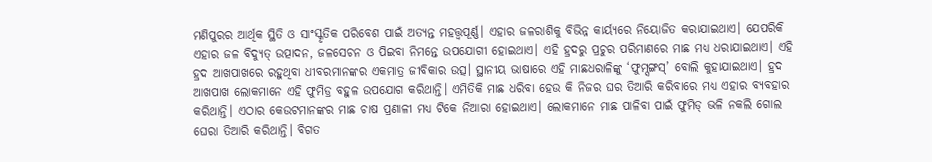ମଣିପୁରର ଆର୍ଥିକ ସ୍ଥିତି ଓ ସାଂସ୍କୃତିକ ପରିବେଶ ପାଇଁ ଅତ୍ୟନ୍ତ ମହତ୍ତ୍ୱପୂର୍ଣ୍ଣ। ଏହାର ଜଳରାଶିକୁ ବିଭିନ୍ନ କାର୍ୟ୍ୟରେ ନିୟୋଜିତ କରାଯାଇଥାଏ। ଯେପରିକି ଏହାର ଜଳ ବିଦ୍ୟୁତ୍ ଉତ୍ପାଦନ, ଜଳସେଚନ ଓ ପିଇବା ନିମନ୍ତେ ଉପଯୋଗୀ ହୋଇଥାଏ। ଏହି ହ୍ରଦରୁ ପ୍ରଚୁର ପରିମାଣରେ ମାଛ ମଧ୍ୟ ଧରାଯାଇଥାଏ। ଏହି ହ୍ରଦ ଆଖପାଖରେ ରହୁଥିବା ଧୀବରମାନଙ୍କର ଏକମାତ୍ର ଜୀବିକାର ଉତ୍ସ। ସ୍ଥାନୀୟ ଭାଷାରେ ଏହି ମାଛଧରାଳିଙ୍କୁ ‘ଫୁମ୍ସଙ୍ଗସ୍’ ବୋଲି କୁହାଯାଇଥାଏ। ହ୍ରଦ ଆଖପାଖ ଲୋକମାନେ ଏହି ଫୁମିଡ୍ର ବହୁଳ ଉପଯୋଗ କରିଥାନ୍ତି। ଏମିତିକି ମାଛ ଧରିବା ହେଉ କି ନିଜର ଘର ତିଆରି କରିବାରେ ମଧ୍ୟ ଏହାର ବ୍ୟବହାର କରିଥାନ୍ତି। ଏଠାର କେଉଟମାନଙ୍କର ମାଛ ଚାଷ ପ୍ରଣାଳୀ ମଧ୍ୟ ଟିକେ ନିଆରା ହୋଇଥାଏ। ଲୋକମାନେ ମାଛ ପାଳିବା ପାଇଁ ଫୁମିଡ୍ ଭଳି ନକଲି ଗୋଲ ଘେରା ତିଆରି କରିଥାନ୍ତି। ବିଗତ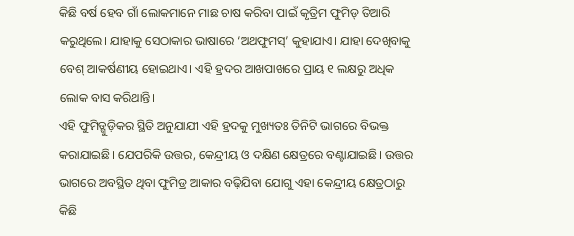କିଛି ବର୍ଷ ହେବ ଗାଁ ଲୋକମାନେ ମାଛ ଚାଷ କରିବା ପାଇଁ କୃତ୍ରିମ ଫୁମିଡ୍ ତିଆରି କରୁଥିଲେ। ଯାହାକୁ ସେଠାକାର ଭାଷାରେ ‘ଅଥଫୁମସ୍’ କୁହାଯାଏ। ଯାହା ଦେଖିବାକୁ ବେଶ୍ ଆକର୍ଷଣୀୟ ହୋଇଥାଏ। ଏହି ହ୍ରଦର ଆଖପାଖରେ ପ୍ରାୟ ୧ ଲକ୍ଷରୁ ଅଧିକ ଲୋକ ବାସ କରିଥାନ୍ତି।
ଏହି ଫୁମିଡ୍ଗୁଡ଼ିକର ସ୍ଥିତି ଅନୁଯାଯୀ ଏହି ହ୍ରଦକୁ ମୁଖ୍ୟତଃ ତିନିଟି ଭାଗରେ ବିଭକ୍ତ କରାଯାଇଛି। ଯେପରିକି ଉତ୍ତର, କେନ୍ଦ୍ରୀୟ ଓ ଦକ୍ଷିଣ କ୍ଷେତ୍ରରେ ବଣ୍ଟାଯାଇଛି। ଉତ୍ତର ଭାଗରେ ଅବସ୍ଥିତ ଥିବା ଫୁମିଡ୍ର ଆକାର ବଢ଼ିଯିବା ଯୋଗୁ ଏହା କେନ୍ଦ୍ରୀୟ କ୍ଷେତ୍ରଠାରୁ କିଛି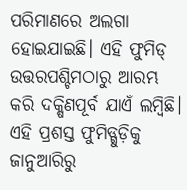ପରିମାଣରେ ଅଲଗା ହୋଇଯାଇଛି। ଏହି ଫୁମିଡ୍ ଉତ୍ତରପଶ୍ଚିମଠାରୁ ଆରମ୍ଭ କରି ଦକ୍ଷିଣପୂର୍ବ ଯାଏଁ ଲମ୍ବିଛି। ଏହି ପ୍ରଶସ୍ତ ଫୁମିଡ୍ଗୁଡ଼ିକୁ ଜାନୁଆରିରୁ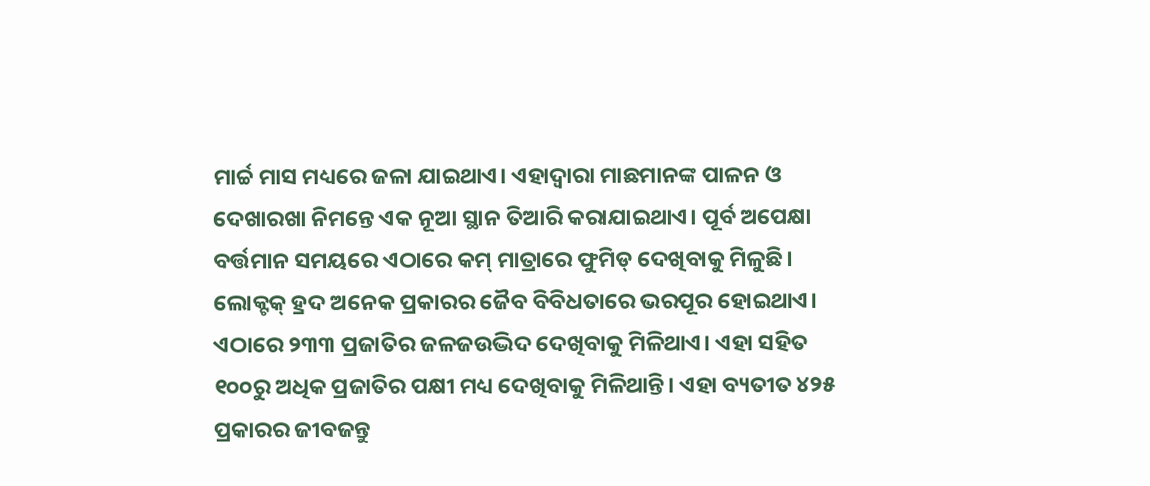ମାର୍ଚ୍ଚ ମାସ ମଧ୍ୟରେ ଜଳା ଯାଇଥାଏ। ଏହାଦ୍ୱାରା ମାଛମାନଙ୍କ ପାଳନ ଓ ଦେଖାରଖା ନିମନ୍ତେ ଏକ ନୂଆ ସ୍ଥାନ ତିଆରି କରାଯାଇଥାଏ। ପୂର୍ବ ଅପେକ୍ଷା ବର୍ତ୍ତମାନ ସମୟରେ ଏଠାରେ କମ୍ ମାତ୍ରାରେ ଫୁମିଡ୍ ଦେଖିବାକୁ ମିଳୁଛି।
ଲୋକ୍ଟକ୍ ହ୍ରଦ ଅନେକ ପ୍ରକାରର ଜୈବ ବିବିଧତାରେ ଭରପୂର ହୋଇଥାଏ। ଏଠାରେ ୨୩୩ ପ୍ରଜାତିର ଜଳଜଉଦ୍ଭିଦ ଦେଖିବାକୁ ମିଳିଥାଏ। ଏହା ସହିତ ୧୦୦ରୁ ଅଧିକ ପ୍ରଜାତିର ପକ୍ଷୀ ମଧ୍ୟ ଦେଖିବାକୁ ମିଳିଥାନ୍ତି। ଏହା ବ୍ୟତୀତ ୪୨୫ ପ୍ରକାରର ଜୀବଜନ୍ତୁ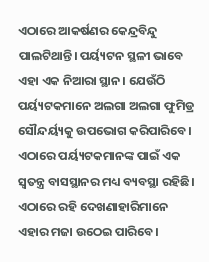ଏଠାରେ ଆକର୍ଷଣର କେନ୍ଦ୍ରବିନ୍ଦୁ ପାଲଟିଥାନ୍ତି। ପର୍ୟ୍ୟଟନ ସ୍ଥଳୀ ଭାବେ ଏହା ଏକ ନିଆରା ସ୍ଥାନ। ଯେଉଁଠି ପର୍ୟ୍ୟଟକମାନେ ଅଲଗା ଅଲଗା ଫୁମିଡ୍ର ସୌନ୍ଦର୍ୟ୍ୟକୁ ଉପଭୋଗ କରିପାରିବେ। ଏଠାରେ ପର୍ୟ୍ୟଟକମାନଙ୍କ ପାଇଁ ଏକ ସ୍ୱତନ୍ତ୍ର ବାସସ୍ଥାନର ମଧ୍ୟ ବ୍ୟବସ୍ଥା ରହିଛି। ଏଠାରେ ରହି ଦେଖଣାହାରିମାନେ ଏହାର ମଜା ଉଠେଇ ପାରିବେ।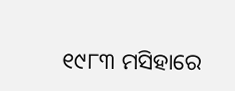୧୯୮୩ ମସିହାରେ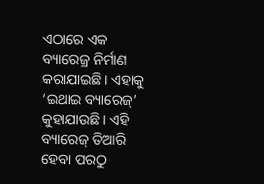ଏଠାରେ ଏକ ବ୍ୟାରେଜ୍ର ନିର୍ମାଣ କରାଯାଇଛି। ଏହାକୁ ‘ଇଥାଇ ବ୍ୟାରେଜ୍’ କୁହାଯାଉଛି। ଏହି ବ୍ୟାରେଜ୍ ତିଆରି ହେବା ପରଠୁ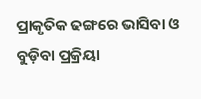ପ୍ରାକୃତିକ ଢଙ୍ଗରେ ଭାସିବା ଓ ବୁଡ଼ିବା ପ୍ରକ୍ରିୟା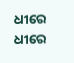ଧୀରେ ଧୀରେ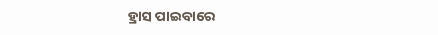ହ୍ରାସ ପାଇବାରେ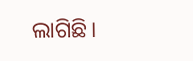ଲାଗିଛି।